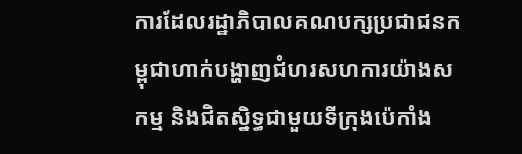ការដែលរដ្ឋាភិបាលគណបក្សប្រជាជនកម្ពុជាហាក់បង្ហាញជំហរសហការយ៉ាងសកម្ម និងជិតស្និទ្ធជាមួយទីក្រុងប៉េកាំង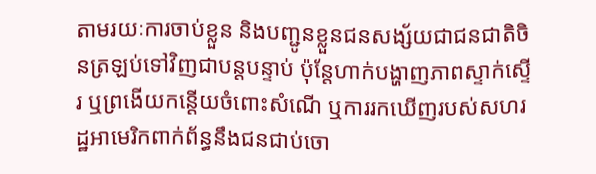តាមរយៈការចាប់ខ្លួន និងបញ្ជូនខ្លួនជនសង្ស័យជាជនជាតិចិនត្រឡប់ទៅវិញជាបន្តបន្ទាប់ ប៉ុន្តែហាក់បង្ហាញភាពស្ទាក់ស្ទើរ ឬព្រងើយកន្តើយចំពោះសំណើ ឬការរកឃើញរបស់សហរដ្ឋអាមេរិកពាក់ព័ន្ធនឹងជនជាប់ចោ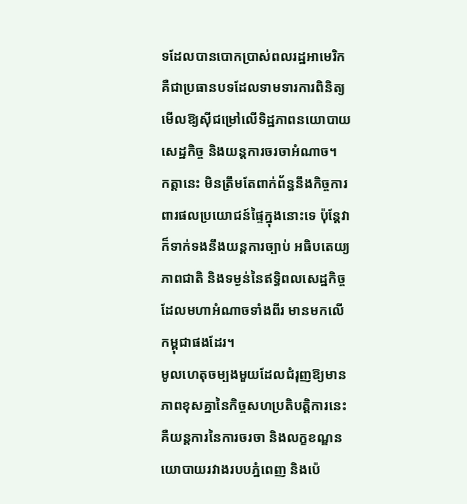ទដែលបានបោកប្រាស់ពលរដ្ឋអាមេរិក គឺជាប្រធានបទដែលទាមទារការពិនិត្យមើលឱ្យស៊ីជម្រៅលើទិដ្ឋភាពនយោបាយ សេដ្ឋកិច្ច និងយន្តការចរចាអំណាច។
កត្តានេះ មិនត្រឹមតែពាក់ព័ន្ធនឹងកិច្ចការពារផលប្រយោជន៍ផ្ទៃក្នុងនោះទេ ប៉ុន្តែវាក៏ទាក់ទងនឹងយន្តការច្បាប់ អធិបតេយ្យភាពជាតិ និងទម្ងន់នៃឥទ្ធិពលសេដ្ឋកិច្ចដែលមហាអំណាចទាំងពីរ មានមកលើកម្ពុជាផងដែរ។
មូលហេតុចម្បងមួយដែលជំរុញឱ្យមានភាពខុសគ្នានៃកិច្ចសហប្រតិបត្តិការនេះ គឺយន្តការនៃការចរចា និងលក្ខខណ្ឌនយោបាយរវាងរបបភ្នំពេញ និងប៉េ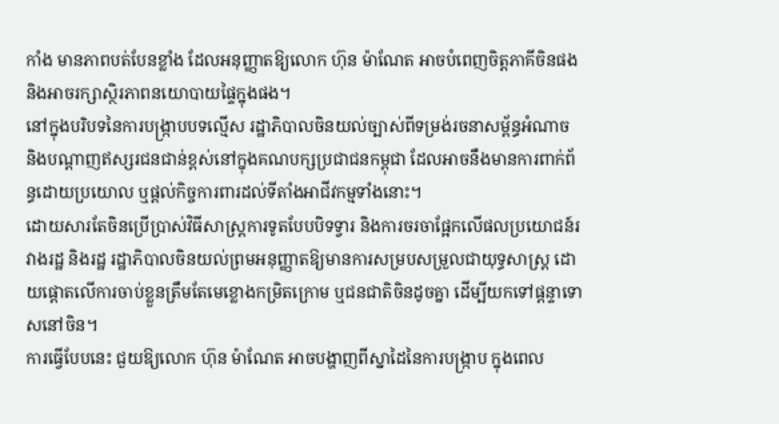កាំង មានភាពបត់បែនខ្លាំង ដែលអនុញ្ញាតឱ្យលោក ហ៊ុន ម៉ាណែត អាចបំពេញចិត្តភាគីចិនផង និងអាចរក្សាស្ថិរភាពនយោបាយផ្ទៃក្នុងផង។
នៅក្នុងបរិបទនៃការបង្ក្រាបបទល្មើស រដ្ឋាភិបាលចិនយល់ច្បាស់ពីទម្រង់រចនាសម្ព័ន្ធអំណាច និងបណ្តាញឥស្សរជនជាន់ខ្ពស់នៅក្នុងគណបក្សប្រជាជនកម្ពុជា ដែលអាចនឹងមានការពាក់ព័ន្ធដោយប្រយោល ឬផ្តល់កិច្ចការពារដល់ទីតាំងអាជីវកម្មទាំងនោះ។
ដោយសារតែចិនប្រើប្រាស់វិធីសាស្ត្រការទូតបែបបិទទ្វារ និងការចរចាផ្អែកលើផលប្រយោជន៍រវាងរដ្ឋ និងរដ្ឋ រដ្ឋាភិបាលចិនយល់ព្រមអនុញ្ញាតឱ្យមានការសម្របសម្រួលជាយុទ្ធសាស្ត្រ ដោយផ្តោតលើការចាប់ខ្លួនត្រឹមតែមេខ្លោងកម្រិតក្រោម ឬជនជាតិចិនដូចគ្នា ដើម្បីយកទៅផ្តន្ទាទោសនៅចិន។
ការធ្វើបែបនេះ ជួយឱ្យលោក ហ៊ុន ម៉ាណែត អាចបង្ហាញពីស្នាដៃនៃការបង្ក្រាប ក្នុងពេល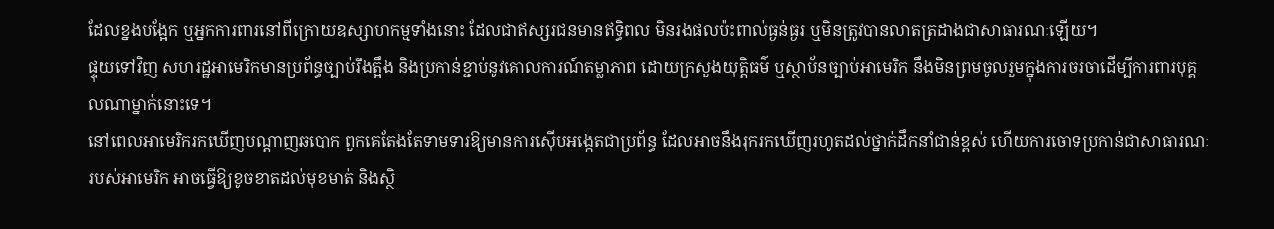ដែលខ្នងបង្អែក ឬអ្នកការពារនៅពីក្រោយឧស្សាហកម្មទាំងនោះ ដែលជាឥស្សរជនមានឥទ្ធិពល មិនរងផលប៉ះពាល់ធ្ងន់ធ្ងរ ឬមិនត្រូវបានលាតត្រដាងជាសាធារណៈឡើយ។
ផ្ទុយទៅវិញ សហរដ្ឋអាមេរិកមានប្រព័ន្ធច្បាប់រឹងត្អឹង និងប្រកាន់ខ្ជាប់នូវគោលការណ៍តម្លាភាព ដោយក្រសួងយុត្តិធម៌ ឬស្ថាប័នច្បាប់អាមេរិក នឹងមិនព្រមចូលរួមក្នុងការចរចាដើម្បីការពារបុគ្គលណាម្នាក់នោះទេ។
នៅពេលអាមេរិករកឃើញបណ្តាញឆបោក ពួកគេតែងតែទាមទារឱ្យមានការស៊ើបអង្កេតជាប្រព័ន្ធ ដែលអាចនឹងរុករកឃើញរហូតដល់ថ្នាក់ដឹកនាំជាន់ខ្ពស់ ហើយការចោទប្រកាន់ជាសាធារណៈរបស់អាមេរិក អាចធ្វើឱ្យខូចខាតដល់មុខមាត់ និងស្ថិ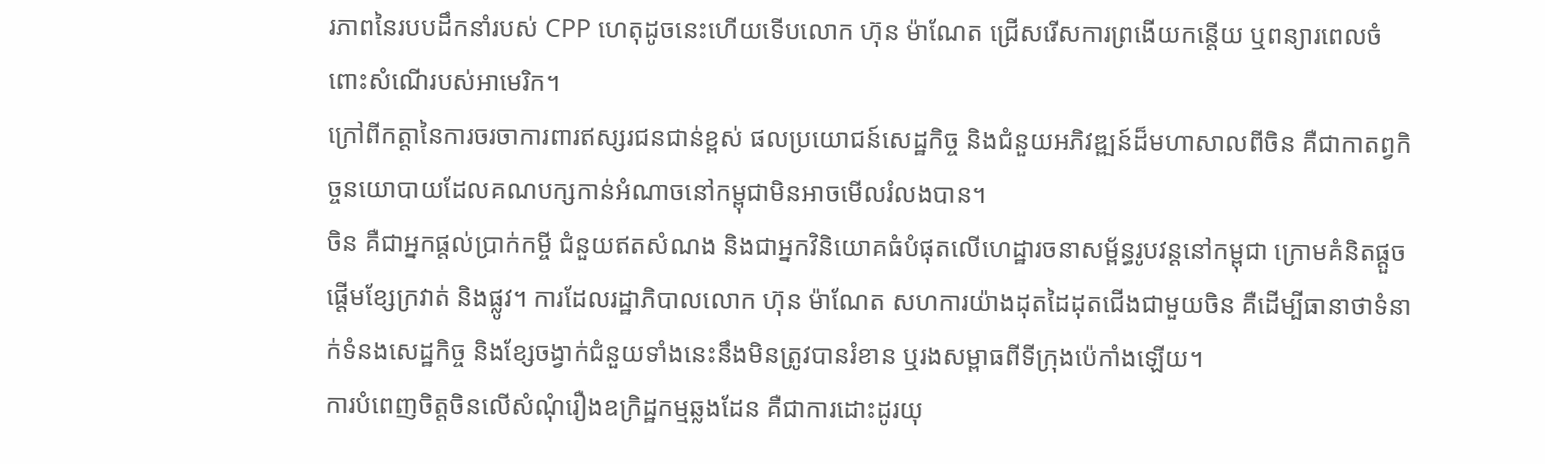រភាពនៃរបបដឹកនាំរបស់ CPP ហេតុដូចនេះហើយទើបលោក ហ៊ុន ម៉ាណែត ជ្រើសរើសការព្រងើយកន្តើយ ឬពន្យារពេលចំពោះសំណើរបស់អាមេរិក។
ក្រៅពីកត្តានៃការចរចាការពារឥស្សរជនជាន់ខ្ពស់ ផលប្រយោជន៍សេដ្ឋកិច្ច និងជំនួយអភិវឌ្ឍន៍ដ៏មហាសាលពីចិន គឺជាកាតព្វកិច្ចនយោបាយដែលគណបក្សកាន់អំណាចនៅកម្ពុជាមិនអាចមើលរំលងបាន។
ចិន គឺជាអ្នកផ្តល់ប្រាក់កម្ចី ជំនួយឥតសំណង និងជាអ្នកវិនិយោគធំបំផុតលើហេដ្ឋារចនាសម្ព័ន្ធរូបវន្តនៅកម្ពុជា ក្រោមគំនិតផ្តួចផ្តើមខ្សែក្រវាត់ និងផ្លូវ។ ការដែលរដ្ឋាភិបាលលោក ហ៊ុន ម៉ាណែត សហការយ៉ាងដុតដៃដុតជើងជាមួយចិន គឺដើម្បីធានាថាទំនាក់ទំនងសេដ្ឋកិច្ច និងខ្សែចង្វាក់ជំនួយទាំងនេះនឹងមិនត្រូវបានរំខាន ឬរងសម្ពាធពីទីក្រុងប៉េកាំងឡើយ។
ការបំពេញចិត្តចិនលើសំណុំរឿងឧក្រិដ្ឋកម្មឆ្លងដែន គឺជាការដោះដូរយុ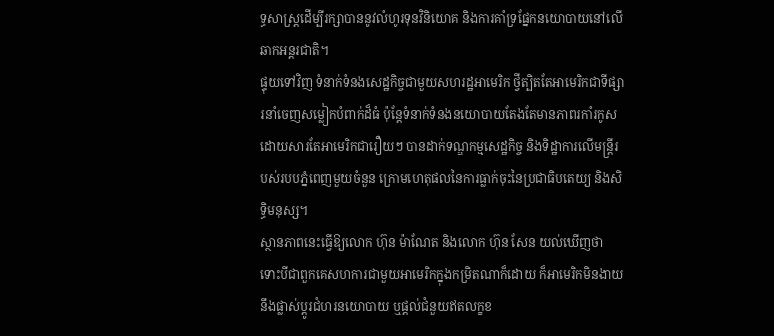ទ្ធសាស្ត្រដើម្បីរក្សាបាននូវលំហូរទុនវិនិយោគ និងការគាំទ្រផ្នែកនយោបាយនៅលើឆាកអន្តរជាតិ។
ផ្ទុយទៅវិញ ទំនាក់ទំនងសេដ្ឋកិច្ចជាមួយសហរដ្ឋអាមេរិក ថ្វីត្បិតតែអាមេរិកជាទីផ្សារនាំចេញសម្លៀកបំពាក់ដ៏ធំ ប៉ុន្តែទំនាក់ទំនងនយោបាយតែងតែមានភាពរកាំរកូស ដោយសារតែអាមេរិកជារឿយៗ បានដាក់ទណ្ឌកម្មសេដ្ឋកិច្ច និងទិដ្ឋាការលើមន្ត្រីរបស់របបភ្នំពេញមួយចំនួន ក្រោមហេតុផលនៃការធ្លាក់ចុះនៃប្រជាធិបតេយ្យ និងសិទ្ធិមនុស្ស។
ស្ថានភាពនេះធ្វើឱ្យលោក ហ៊ុន ម៉ាណែត និងលោក ហ៊ុន សែន យល់ឃើញថា ទោះបីជាពួកគេសហការជាមួយអាមេរិកក្នុងកម្រិតណាក៏ដោយ ក៏អាមេរិកមិនងាយនឹងផ្លាស់ប្តូរជំហរនយោបាយ ឬផ្តល់ជំនួយឥតលក្ខខ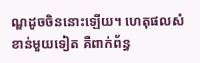ណ្ឌដូចចិននោះឡើយ។ ហេតុផលសំខាន់មួយទៀត គឺពាក់ព័ន្ធ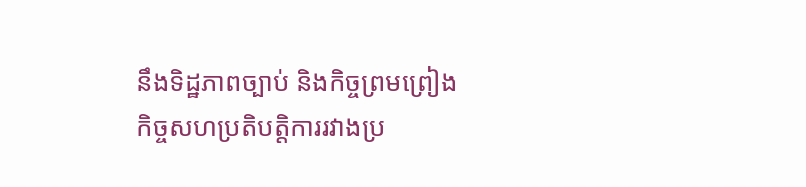នឹងទិដ្ឋភាពច្បាប់ និងកិច្ចព្រមព្រៀងកិច្ចសហប្រតិបត្តិការរវាងប្រ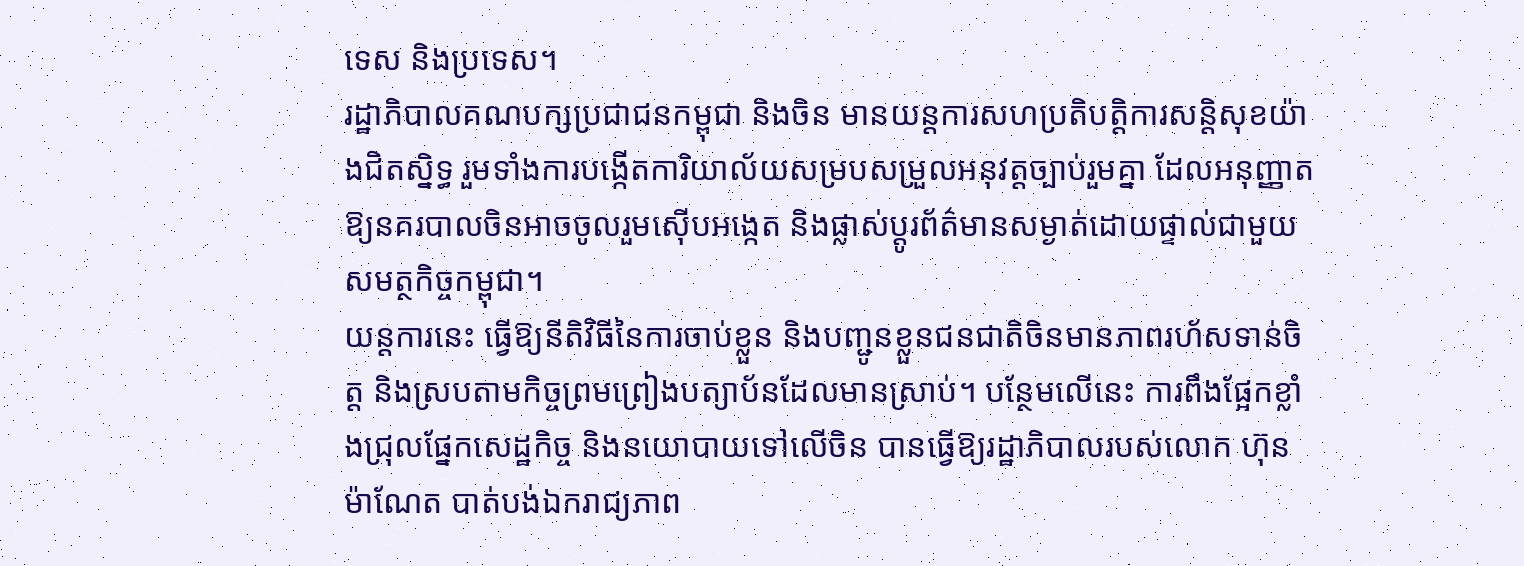ទេស និងប្រទេស។
រដ្ឋាភិបាលគណបក្សប្រជាជនកម្ពុជា និងចិន មានយន្តការសហប្រតិបត្តិការសន្តិសុខយ៉ាងជិតស្និទ្ធ រួមទាំងការបង្កើតការិយាល័យសម្របសម្រួលអនុវត្តច្បាប់រួមគ្នា ដែលអនុញ្ញាតឱ្យនគរបាលចិនអាចចូលរួមស៊ើបអង្កេត និងផ្លាស់ប្តូរព័ត៌មានសម្ងាត់ដោយផ្ទាល់ជាមួយសមត្ថកិច្ចកម្ពុជា។
យន្តការនេះ ធ្វើឱ្យនីតិវិធីនៃការចាប់ខ្លួន និងបញ្ជូនខ្លួនជនជាតិចិនមានភាពរហ័សទាន់ចិត្ត និងស្របតាមកិច្ចព្រមព្រៀងបត្យាប័នដែលមានស្រាប់។ បន្ថែមលើនេះ ការពឹងផ្អែកខ្លាំងជ្រុលផ្នែកសេដ្ឋកិច្ច និងនយោបាយទៅលើចិន បានធ្វើឱ្យរដ្ឋាភិបាលរបស់លោក ហ៊ុន ម៉ាណែត បាត់បង់ឯករាជ្យភាព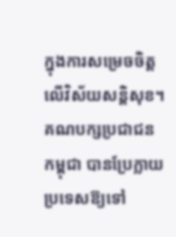ក្នុងការសម្រេចចិត្តលើវិស័យសន្តិសុខ។
គណបក្សប្រជាជនកម្ពុជា បានប្រែក្លាយប្រទេសឱ្យទៅ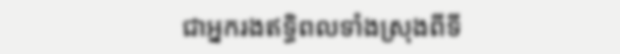ជាអ្នករងឥទ្ធិពលទាំងស្រុងពីទី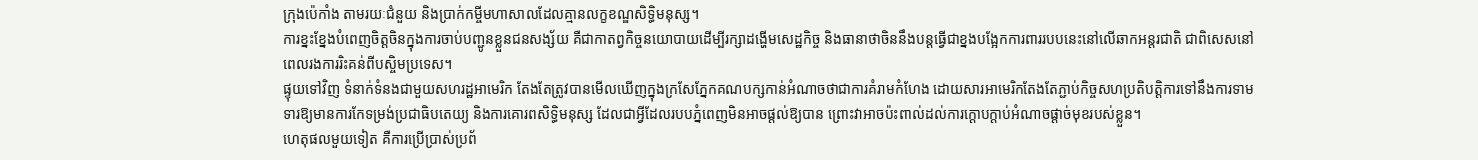ក្រុងប៉េកាំង តាមរយៈជំនួយ និងប្រាក់កម្ចីមហាសាលដែលគ្មានលក្ខខណ្ឌសិទ្ធិមនុស្ស។
ការខ្នះខ្នែងបំពេញចិត្តចិនក្នុងការចាប់បញ្ជូនខ្លួនជនសង្ស័យ គឺជាកាតព្វកិច្ចនយោបាយដើម្បីរក្សាដង្ហើមសេដ្ឋកិច្ច និងធានាថាចិននឹងបន្តធ្វើជាខ្នងបង្អែកការពាររបបនេះនៅលើឆាកអន្តរជាតិ ជាពិសេសនៅពេលរងការរិះគន់ពីបស្ចិមប្រទេស។
ផ្ទុយទៅវិញ ទំនាក់ទំនងជាមួយសហរដ្ឋអាមេរិក តែងតែត្រូវបានមើលឃើញក្នុងក្រសែភ្នែកគណបក្សកាន់អំណាចថាជាការគំរាមកំហែង ដោយសារអាមេរិកតែងតែភ្ជាប់កិច្ចសហប្រតិបត្តិការទៅនឹងការទាមទារឱ្យមានការកែទម្រង់ប្រជាធិបតេយ្យ និងការគោរពសិទ្ធិមនុស្ស ដែលជាអ្វីដែលរបបភ្នំពេញមិនអាចផ្តល់ឱ្យបាន ព្រោះវាអាចប៉ះពាល់ដល់ការក្តោបក្តាប់អំណាចផ្តាច់មុខរបស់ខ្លួន។
ហេតុផលមួយទៀត គឺការប្រើប្រាស់ប្រព័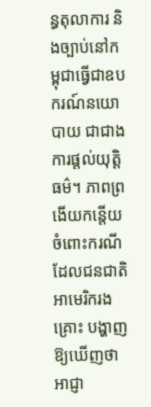ន្ធតុលាការ និងច្បាប់នៅកម្ពុជាធ្វើជាឧបករណ៍នយោបាយ ជាជាងការផ្តល់យុត្តិធម៌។ ភាពព្រងើយកន្តើយចំពោះករណីដែលជនជាតិអាមេរិករងគ្រោះ បង្ហាញឱ្យឃើញថា អាជ្ញា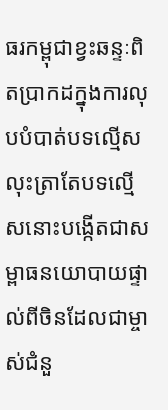ធរកម្ពុជាខ្វះឆន្ទៈពិតប្រាកដក្នុងការលុបបំបាត់បទល្មើស លុះត្រាតែបទល្មើសនោះបង្កើតជាសម្ពាធនយោបាយផ្ទាល់ពីចិនដែលជាម្ចាស់ជំនួ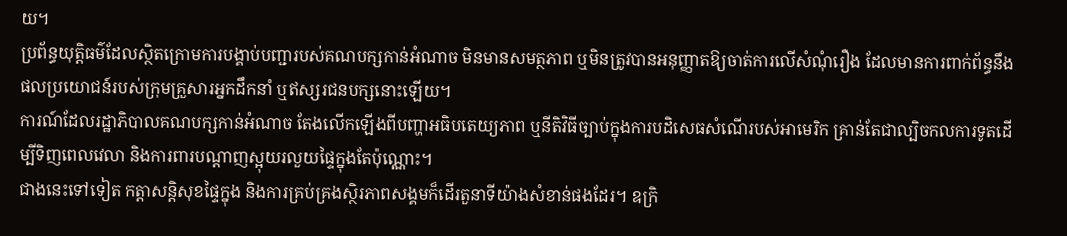យ។
ប្រព័ន្ធយុត្តិធម៌ដែលស្ថិតក្រោមការបង្គាប់បញ្ជារបស់គណបក្សកាន់អំណាច មិនមានសមត្ថភាព ឬមិនត្រូវបានអនុញ្ញាតឱ្យចាត់ការលើសំណុំរឿង ដែលមានការពាក់ព័ន្ធនឹងផលប្រយោជន៍របស់ក្រុមគ្រួសារអ្នកដឹកនាំ ឬឥស្សរជនបក្សនោះឡើយ។
ការណ៍ដែលរដ្ឋាភិបាលគណបក្សកាន់អំណាច តែងលើកឡើងពីបញ្ហាអធិបតេយ្យភាព ឬនីតិវិធីច្បាប់ក្នុងការបដិសេធសំណើរបស់អាមេរិក គ្រាន់តែជាល្បិចកលការទូតដើម្បីទិញពេលវេលា និងការពារបណ្តាញស្អុយរលួយផ្ទៃក្នុងតែប៉ុណ្ណោះ។
ជាងនេះទៅទៀត កត្តាសន្តិសុខផ្ទៃក្នុង និងការគ្រប់គ្រងស្ថិរភាពសង្គមក៏ដើរតួនាទីយ៉ាងសំខាន់ផងដែរ។ ឧក្រិ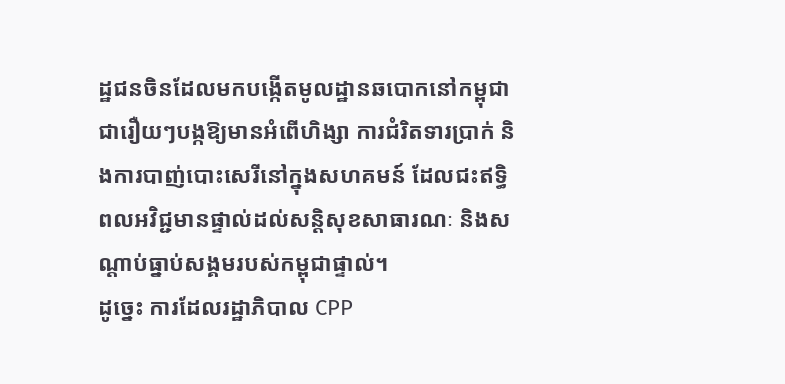ដ្ឋជនចិនដែលមកបង្កើតមូលដ្ឋានឆបោកនៅកម្ពុជា ជារឿយៗបង្កឱ្យមានអំពើហិង្សា ការជំរិតទារប្រាក់ និងការបាញ់បោះសេរីនៅក្នុងសហគមន៍ ដែលជះឥទ្ធិពលអវិជ្ជមានផ្ទាល់ដល់សន្តិសុខសាធារណៈ និងសណ្តាប់ធ្នាប់សង្គមរបស់កម្ពុជាផ្ទាល់។
ដូច្នេះ ការដែលរដ្ឋាភិបាល CPP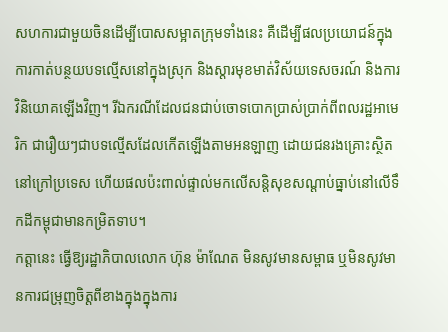សហការជាមួយចិនដើម្បីបោសសម្អាតក្រុមទាំងនេះ គឺដើម្បីផលប្រយោជន៍ក្នុងការកាត់បន្ថយបទល្មើសនៅក្នុងស្រុក និងស្តារមុខមាត់វិស័យទេសចរណ៍ និងការវិនិយោគឡើងវិញ។ រីឯករណីដែលជនជាប់ចោទបោកប្រាស់ប្រាក់ពីពលរដ្ឋអាមេរិក ជារឿយៗជាបទល្មើសដែលកើតឡើងតាមអនឡាញ ដោយជនរងគ្រោះស្ថិតនៅក្រៅប្រទេស ហើយផលប៉ះពាល់ផ្ទាល់មកលើសន្តិសុខសណ្តាប់ធ្នាប់នៅលើទឹកដីកម្ពុជាមានកម្រិតទាប។
កត្តានេះ ធ្វើឱ្យរដ្ឋាភិបាលលោក ហ៊ុន ម៉ាណែត មិនសូវមានសម្ពាធ ឬមិនសូវមានការជម្រុញចិត្តពីខាងក្នុងក្នុងការ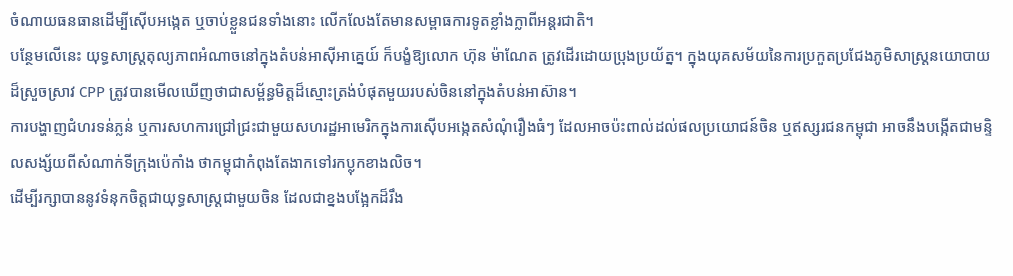ចំណាយធនធានដើម្បីស៊ើបអង្កេត ឬចាប់ខ្លួនជនទាំងនោះ លើកលែងតែមានសម្ពាធការទូតខ្លាំងក្លាពីអន្តរជាតិ។
បន្ថែមលើនេះ យុទ្ធសាស្ត្រតុល្យភាពអំណាចនៅក្នុងតំបន់អាស៊ីអាគ្នេយ៍ ក៏បង្ខំឱ្យលោក ហ៊ុន ម៉ាណែត ត្រូវដើរដោយប្រុងប្រយ័ត្ន។ ក្នុងយុគសម័យនៃការប្រកួតប្រជែងភូមិសាស្ត្រនយោបាយដ៏ស្រួចស្រាវ CPP ត្រូវបានមើលឃើញថាជាសម្ព័ន្ធមិត្តដ៏ស្មោះត្រង់បំផុតមួយរបស់ចិននៅក្នុងតំបន់អាស៊ាន។
ការបង្ហាញជំហរទន់ភ្លន់ ឬការសហការជ្រៅជ្រះជាមួយសហរដ្ឋអាមេរិកក្នុងការស៊ើបអង្កេតសំណុំរឿងធំៗ ដែលអាចប៉ះពាល់ដល់ផលប្រយោជន៍ចិន ឬឥស្សរជនកម្ពុជា អាចនឹងបង្កើតជាមន្ទិលសង្ស័យពីសំណាក់ទីក្រុងប៉េកាំង ថាកម្ពុជាកំពុងតែងាកទៅរកប្លុកខាងលិច។
ដើម្បីរក្សាបាននូវទំនុកចិត្តជាយុទ្ធសាស្ត្រជាមួយចិន ដែលជាខ្នងបង្អែកដ៏រឹង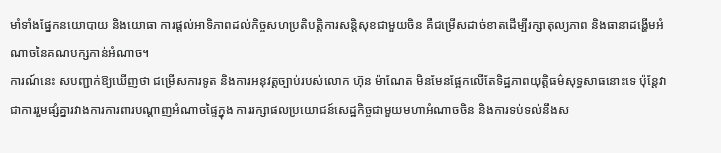មាំទាំងផ្នែកនយោបាយ និងយោធា ការផ្តល់អាទិភាពដល់កិច្ចសហប្រតិបត្តិការសន្តិសុខជាមួយចិន គឺជម្រើសដាច់ខាតដើម្បីរក្សាតុល្យភាព និងធានាដង្ហើមអំណាចនៃគណបក្សកាន់អំណាច។
ការណ៍នេះ សបញ្ជាក់ឱ្យឃើញថា ជម្រើសការទូត និងការអនុវត្តច្បាប់របស់លោក ហ៊ុន ម៉ាណែត មិនមែនផ្អែកលើតែទិដ្ឋភាពយុត្តិធម៌សុទ្ធសាធនោះទេ ប៉ុន្តែវាជាការរួមផ្សំគ្នារវាងការការពារបណ្តាញអំណាចផ្ទៃក្នុង ការរក្សាផលប្រយោជន៍សេដ្ឋកិច្ចជាមួយមហាអំណាចចិន និងការទប់ទល់នឹងស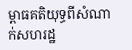ម្ពាធគតិយុទ្ធពីសំណាក់សហរដ្ឋ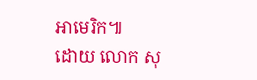អាមេរិក៕
ដោយ លោក សុ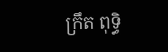ក្រឹត ពុទ្ធិ